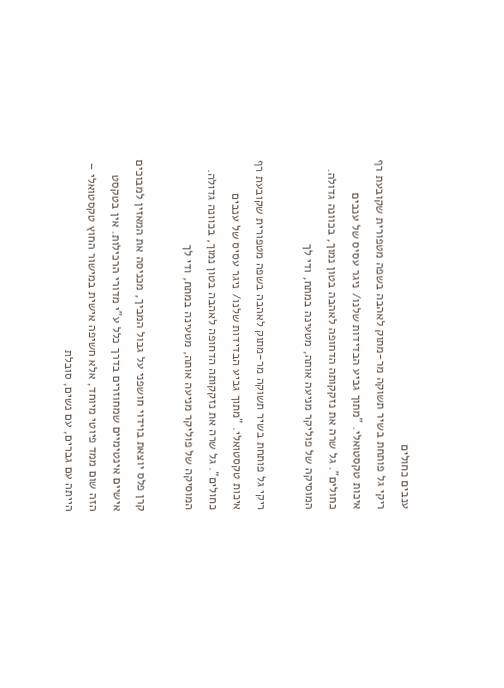ענבים כחולים
ריקי גל פותחת בשיר תשוקה מר-מתוק לאהבה בשפה מטפורית שקובעת רף איכות טקסטואלי. "מתוך גביע הבדידות שלנו/ ניגר עסיס של ענבים כחולים". גל שרה את נזקקותה הדחופה לאהבה בטון נמוך, בכוונה גדולה. המוסיקה של פוליקר מניעה אותה, מטעינה במתח, ודי לך

ריקי גל פותחת בשיר תשוקה מר-מתוק לאהבה בשפה מטפורית שקובעת רף איכות טקסטואלי. "מתוך גביע הבדידות שלנו/ ניגר עסיס של ענבים כחולים". גל שרה את נזקקותה הדחופה לאהבה בטון נמוך, בכוונה גדולה. המוסיקה של פוליקר מניעה אותה, מטעינה במתח, ודי לך

קרן פלס יוצאת בוידוי חושפני על גבול המביך, מכניסה את המאזין למבוכים אישיים אינטימיים שמחוזרים בדרך כלל ע"י מדורי הרכילות. אין בטקסט הזה שום ממד פיוטי מיוחד, אלא חשיפה אישית במישור החוץ טקסטואלי – הייתה עם גברים, עם נשים, סובלת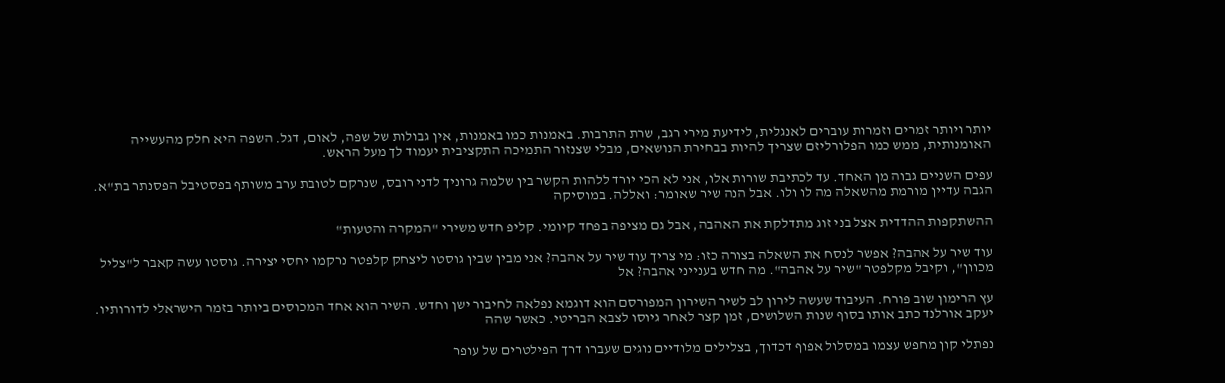יותר ויותר זמרים וזמרות עוברים לאנגלית, לידיעת מירי רגב, שרת התרבות. באמנות כמו באמנות, אין גבולות של שפה, לאום, דגל. השפה היא חלק מהעשייה האומנותית, ממש כמו הפלורליזם שצריך להיות בבחירת הנושאים, מבלי שצנזור התמיכה התקציבית יעמוד לך מעל הראש.

עפים השניים גבוה מן האחד. עד לכתיבת שורות אלו, אני לא הכי יורד ללהות הקשר בין שלמה גרוניך לדני רובס, שנרקם לטובת ערב משותף בפסטיבל הפסנתר בת"א. הגבה עדיין מורמת מהשאלה מה לו ולו. אבל הנה שיר שאומר: ואללה. במוסיקה

ההשתקפות ההדדית אצל בני זוג מתדלקת את האהבה, אבל גם מציפה בפחד קיומי. קליפ חדש משירי "המקרה והטעות"

עוד שיר על אהבה? אפשר לנסח את השאלה בצורה כזו: מי צריך עוד שיר על אהבה? אני מבין שבין גוסטו ליצחק קלפטר נרקמו יחסי יצירה. גוסטו עשה קאבר ל"צליל מכוון", וקיבל מקלפטר "שיר על אהבה". מה חדש בענייני אהבה? אל

עץ הרימון שוב פורח. העיבוד שעשה לירון לב לשיר השירון המפורסם הוא דוגמא נפלאה לחיבור ישן וחדש. השיר הוא אחד המכוסים ביותר בזמר הישראלי לדורותיו. יעקב אורלנד כתב אותו בסוף שנות השלושים, זמן קצר לאחר גיוסו לצבא הבריטי. כאשר שהה

נפתלי קון מחפש עצמו במסלול אפוף דכדוך, בצלילים מלודיים נוגים שעברו דרך הפילטרים של עופר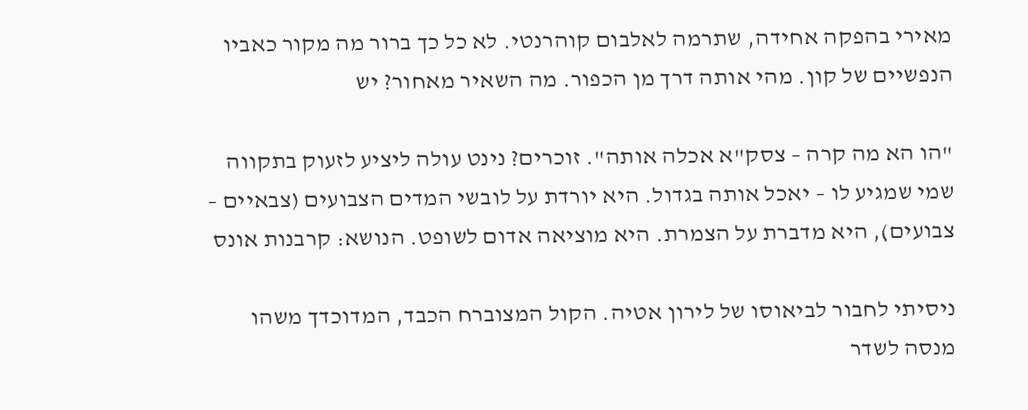מאירי בהפקה אחידה, שתרמה לאלבום קוהרנטי. לא כל כך ברור מה מקור כאביו הנפשיים של קון. מהי אותה דרך מן הכפור. מה השאיר מאחור? יש

"הו הא מה קרה – צסק"א אכלה אותה". זוכרים? נינט עולה ליציע לזעוק בתקווה שמי שמגיע לו – יאכל אותה בגדול. היא יורדת על לובשי המדים הצבועים (צבאיים – צבועים), היא מדברת על הצמרת. היא מוציאה אדום לשופט. הנושא: קרבנות אונס

ניסיתי לחבור לביאוסו של לירון אטיה. הקול המצוברח הכבד, המדוכדך משהו מנסה לשדר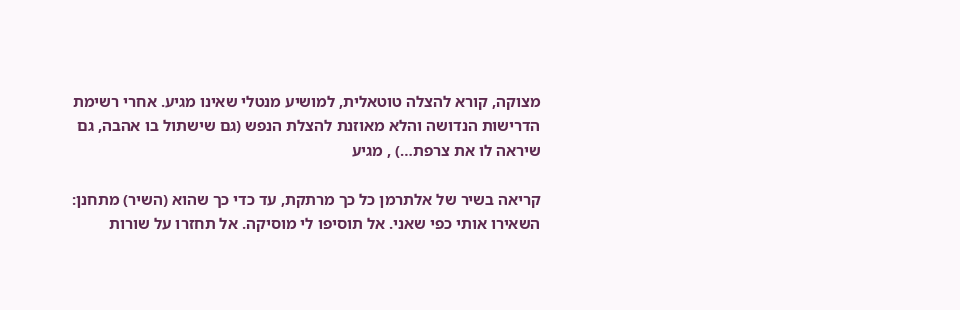מצוקה, קורא להצלה טוטאלית, למושיע מנטלי שאינו מגיע. אחרי רשימת הדרישות הנדושה והלא מאוזנת להצלת הנפש (גם שישתול בו אהבה, גם שיראה לו את צרפת…) , מגיע

קריאה בשיר של אלתרמן כל כך מרתקת, עד כדי כך שהוא (השיר) מתחנן: השאירו אותי כפי שאני. אל תוסיפו לי מוסיקה. אל תחזרו על שורות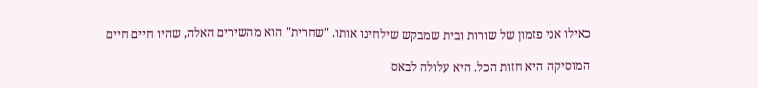כאילו אני פזמון של שורות ובית שמבקש שילחינו אותו. "שחרית" הוא מהשירים האלה, שהיו חיים חיים

המוסיקה היא חזות הכל. היא עלולה לבאס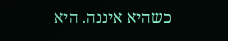כשהיא איננה. היא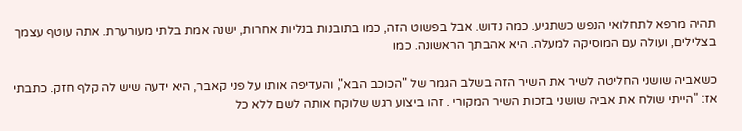תהיה מרפא לתחלואי הנפש כשתגיע. כמה נדוש. אבל בפשוט הזה, כמו בתובנות בנליות אחרות, ישנה אמת בלתי מעורערת. אתה עוטף עצמך בצלילים, ועולה עם המוסיקה למעלה. היא אהבתך הראשונה. כמו

כשאביה שושני החליטה לשיר את השיר הזה בשלב הגמר של "הכוכב הבא", והעדיפה אותו על פני קאבר, היא ידעה שיש לה קלף חזק. כתבתי אז: "הייתי שולח את אביה שושני בזכות השיר המקורי . זהו ביצוע רגש שלוקח אותה לשם ללא כל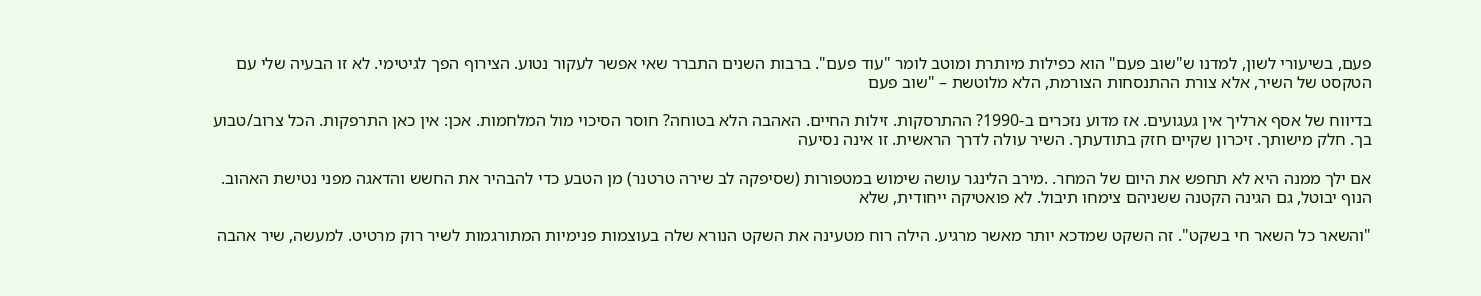פעם, בשיעורי לשון, למדנו ש"שוב פעם" הוא כפילות מיותרת ומוטב לומר "עוד פעם". ברבות השנים התברר שאי אפשר לעקור נטוע. הצירוף הפך לגיטימי. לא זו הבעיה שלי עם הטקסט של השיר, אלא צורת ההתנסחות הצורמת, הלא מלוטשת – "שוב פעם

בדיווח של אסף ארליך אין געגועים. אז מדוע נזכרים ב-1990? ההתרסקות. זילות החיים. האהבה הלא בטוחה? חוסר הסיכוי מול המלחמות. אכן: אין כאן התרפקות. הכל צרוב/טבוע בך. חלק מישותך. זיכרון שקיים חזק בתודעתך. השיר עולה לדרך הראשית. זו אינה נסיעה

אם ילך ממנה היא לא תחפש את היום של המחר. .מירב הלינגר עושה שימוש במטפורות (שסיפקה לב שירה טרטנר) מן הטבע כדי להבהיר את החשש והדאגה מפני נטישת האהוב. הנוף יבוטל, גם הגינה הקטנה ששניהם צימחו תיבול. לא פואטיקה ייחודית, שלא

"והשאר כל השאר חי בשקט". זה השקט שמדכא יותר מאשר מרגיע. הילה רוח מטעינה את השקט הנורא שלה בעוצמות פנימיות המתורגמות לשיר רוק מרטיט. למעשה, שיר אהבה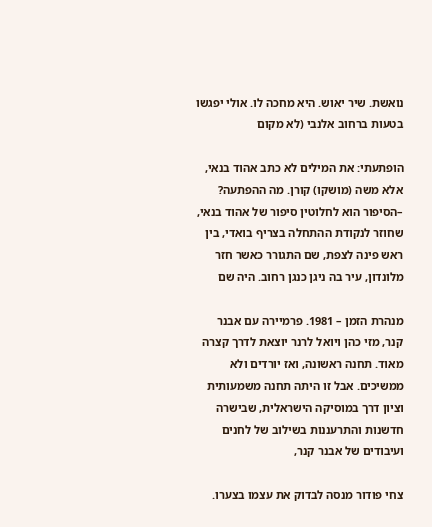נואשת. שיר יאוש. היא מחכה לו. אולי יפגשו בטעות ברחוב אלנבי (לא מקום

הופתעתי: את המילים לא כתב אהוד בנאי, אלא משה (מושקו) קורן. מה ההפתעה? –הסיפור הוא לחלוטין סיפור של אהוד בנאי, שחוזר לנקודת ההתחלה בצריף בואדי, בין ראש פינה לצפת, שם התגורר כאשר חזר מלונדון, עיר בה ניגן כנגן רחוב. היה שם

מנהרת הזמן – 1981. פרמיירה עם אבנר קנר, מזי כהן ויואל לרנר יוצאת לדרך קצרה מאוד. תחנה ראשונה, ואז יורדים ולא ממשיכים. אבל זו היתה תחנה משמעותית וציון דרך במוסיקה הישראלית, שבישרה חדשנות והתרעננות בשילוב של לחנים ועיבודים של אבנר קנר,

צחי פודור מנסה לבדוק את עצמו בצערו.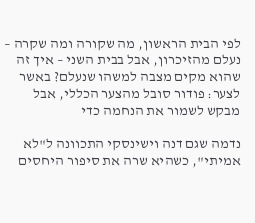לפי הבית הראשון, מה שקורה ומה שקרה – נעלם מהזיכרון, אבל בבית השני – איך זה שהוא מקים מצבה למשהו שנעלם? באשר לצער: פודור סובל מהצער הכללי, אבל מבקש לשמור את הנחמה כדי

נדמה שגם דנה וישינסקי התכוונה ל"לא אמיתי", כשהיא שרה את סיפור היחסים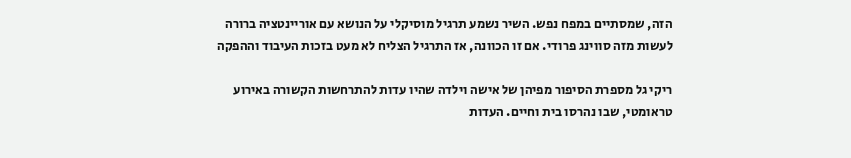הזה, שמסתיים במפח נפש. השיר נשמע תרגיל מוסיקלי על הנושא עם אוריינטציה ברורה לעשות מזה סווינג פרודי. אם זו הכוונה, אז התרגיל הצליח לא מעט בזכות העיבוד וההפקה

ריקי גל מספרת הסיפור מפיהן של אישה וילדה שהיו עדות להתרחשות הקשורה באירוע טראומטי, שבו נהרסו בית וחיים. העדות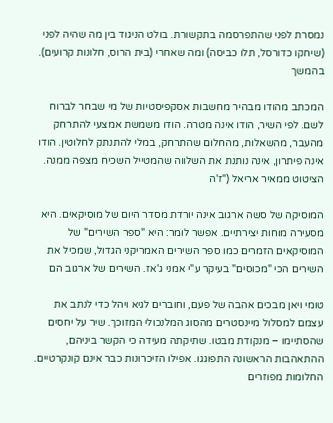נמסרת לפני שהתפרסמה בתקשורת. בולט הניגוד בין מה שהיה לפני (שיחקו כדורסל, תלו כביסה) ומה שאחרי (בית הרוס, חלונות קרועים). בהמשך

המכתב מהודו מבהיר מחשבות אסקפיסטיות של מי שבחר לברוח לשם. לפי השיר, הודו אינה מטרה. הודו משמשת אמצעי להתרחק מהעבר, מהשאלות, מהחלום שהתרחק, במלי להתנתק לחלוטין. הודו אינה פיתרון, אינה נותנת את השלווה שהמטייל השכיח מצפה ממנה. הציטוט ממאיר אריאל ("ז'ה

המוסיקה של סשה ארגוב אינה יורדת מסדר היום של מוסיקאים. היא מסעירה מוחות יצירתיים. אפשר לומר: היא "ספר השירים" של המוסיקאים הזמרים כמו ספר השירים האמריקני הגדול, שמכיל את השירים הכי "מכוסים" בעיקר ע"י אמני ג'אז. השירים של ארגוב הם

טומי ויאן מבכים אהבה של פעם, וחוברים לגיא ויהל כדי לנתב את עצמם למסלול מיינסטרים מהסוג המלנכולי המזוכך. שיר על יחסים שהסתיימו – מנקודת מבטו. שתיקתה מעידה כי הקשר ביניהם, ההתאהבות הראשונה התפוגגו. אפילו הזיכרונות כבר אינם קונקרטיים. החלומות מפוזרים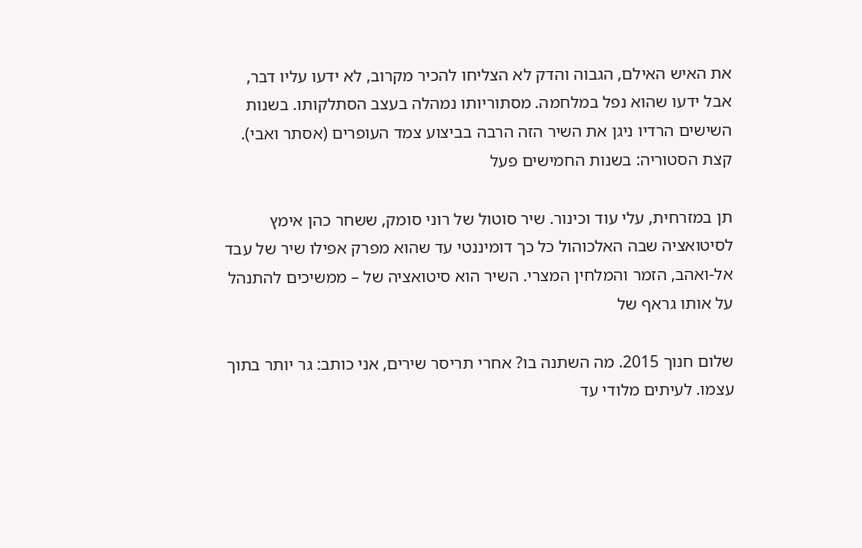את האיש האילם, הגבוה והדק לא הצליחו להכיר מקרוב, לא ידעו עליו דבר, אבל ידעו שהוא נפל במלחמה. מסתוריותו נמהלה בעצב הסתלקותו. בשנות השישים הרדיו ניגן את השיר הזה הרבה בביצוע צמד העופרים (אסתר ואבי). קצת הסטוריה: בשנות החמישים פעל

תן במזרחית, עלי עוד וכינור. שיר סוטול של רוני סומק, ששחר כהן אימץ לסיטואציה שבה האלכוהול כל כך דומיננטי עד שהוא מפרק אפילו שיר של עבד אל-ואהב, הזמר והמלחין המצרי. השיר הוא סיטואציה של – ממשיכים להתנהל על אותו גראף של

שלום חנוך 2015. מה השתנה בו? אחרי תריסר שירים, אני כותב: גר יותר בתוך עצמו. לעיתים מלודי עד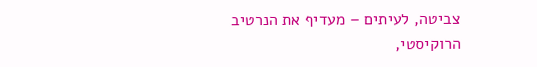צביטה, לעיתים – מעדיף את הנרטיב הרוקיסטי,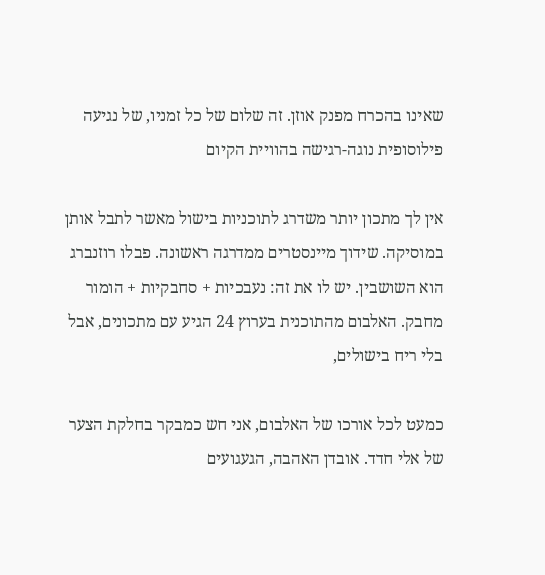שאינו בהכרח מפנק אוזן. זה שלום של כל זמניו, של נגיעה פילוסופית נוגה-רגישה בהוויית הקיום

אין לך מתכון יותר משדרג לתוכניות בישול מאשר לתבל אותן במוסיקה. שידוך מיינסטרים ממדרגה ראשונה. פבלו רוזנברג הוא השושבין. יש לו את זה: נעבכיות + סחבקיות + הומור מחבק. האלבום מהתוכנית בערוץ 24 הגיע עם מתכונים, אבל בלי ריח בישולים,

כמעט לכל אורכו של האלבום, אני חש כמבקר בחלקת הצער של אלי חדד. אובדן האהבה, הגעגועים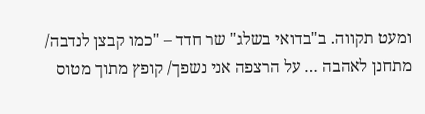ומעט תקווה. ב"בדואי בשלג" שר חדד – "כמו קבצן לנדבה/ מתחנן לאהבה … על הרצפה אני נשפך/ קופץ מתוך מטוס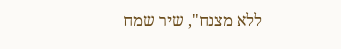ללא מצנח", שיר שמח